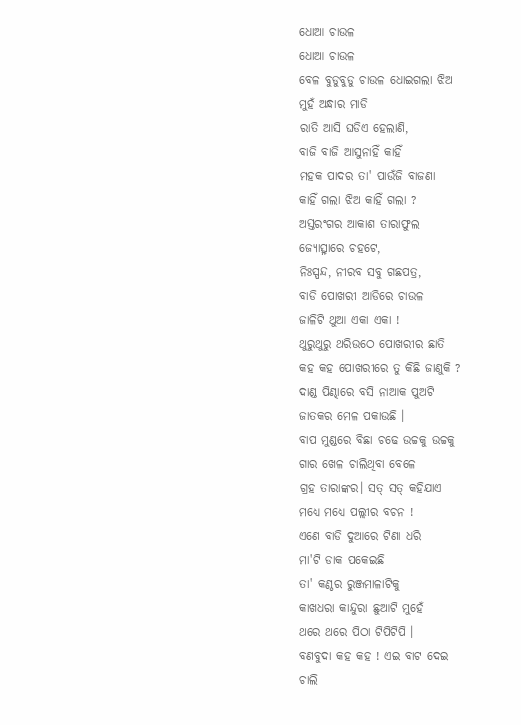ଧୋଆ ଚାଉଳ
ଧୋଆ ଚାଉଳ
ବେଳ ବୁଡୁବୁଡୁ ଚାଉଳ ଧୋଇଗଲା ଝିଅ
ମୁହଁ ଅନ୍ଧାର ମାଡି
ରାତି ଆସି ଘଡିଏ ହେଲାଣି,
ବାଜି ବାଜି ଆସୁନାହିଁ କାହିଁ
ମହକ ପାଦର ତା' ପାଉଁଜି ବାଜଣା
କାହିଁ ଗଲା ଝିଅ କାହିଁ ଗଲା ?
ଅସ୍ତରଂଗର ଆକାଶ ତାରାଫୁଲ
ଜ୍ୟୋତ୍ସ୍ନାରେ ଚହଟେ,
ନିଃସ୍ପନ୍ଦ, ନୀରବ ସବୁ ଗଛପତ୍ର,
ବାଡି ପୋଖରୀ ଆଡିରେ ଚାଉଳ
ଜାଳିଟି ଥୁଆ ଏକା ଏକା !
ଥୁରୁଥୁରୁ ଥରିଉଠେ ପୋଖରୀର ଛାତି
କହ କହ ପୋଖରୀରେ ତୁ କିଛି ଜାଣୁକି ?
ଦାଣ୍ଡ ପିଣ୍ଢାରେ ବସି ନାଆକ ପୁଅଟି
ଜାତକର ମେଳ ପକାଉଛି ।
ବାପ ମୁଣ୍ଡରେ ବିଛା ଚଢେ ଉଚ୍ଚକୁ ଉଚ୍ଚକୁ
ଗାର ଖେଳ ଚାଲିଥିବା ବେଳେ
ଗ୍ରହ ତାରାଙ୍କର। ସତ୍ ସତ୍ କହିଯାଏ
ମଧ୍ୟେ ମଧ୍ୟେ ପଲ୍ଲୀର ବଚନ !
ଏଣେ ବାଡି ଦୁଆରେ ଟିଣା ଧରି
ମା'ଟି ଡାକ ପକେଇଛି
ତା' କଣ୍ଠର ରୁଞ୍ଜମାଳାଟିକୁ
କାଖଧରା କାନ୍ଦୁରା ଛୁଆଟି ମୁହେଁ
ଥରେ ଥରେ ପିଠା ଟିପିଟିପି ।
ବଣବୁଦା କହ କହ ! ଏଇ ବାଟ ଦେଇ
ଚାଲି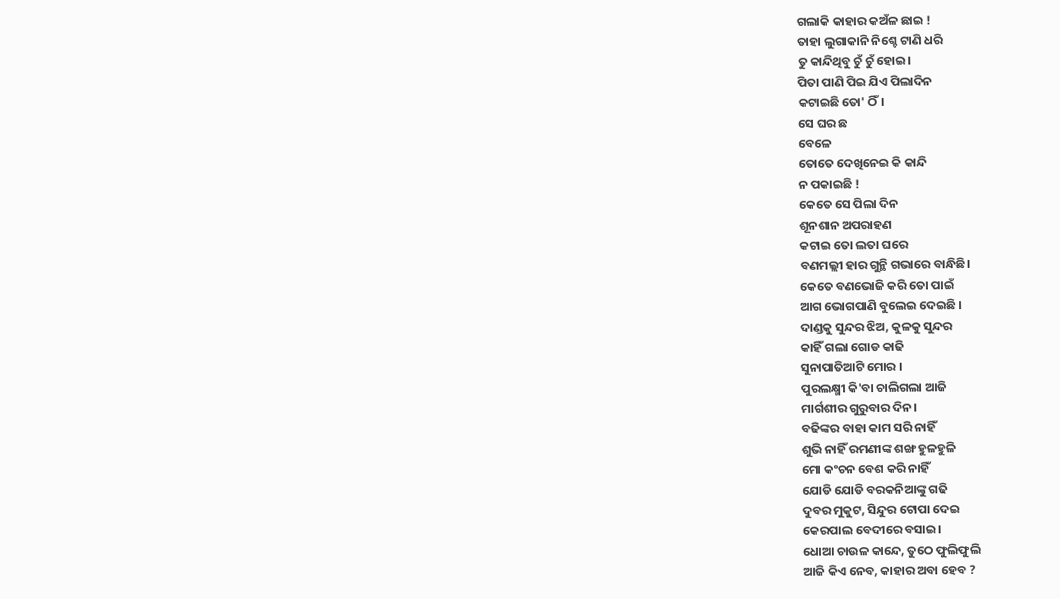ଗଲାକି କାହାର କଅଁଳ ଛାଇ !
ତାହା ଲୁଗାକାନି ନିଶ୍ଚେ ଟାଣି ଧରି
ତୁ କାନ୍ଦିଥିବୁ ଚୁଁ ଚୁଁ ହୋଇ।
ପିତା ପାଣି ପିଇ ଯିଏ ପିଲାଦିନ
କଟାଇଛି ତୋ' ଠିଁ।
ସେ ଘର ଛ
ବେଳେ
ତୋତେ ଦେଖିନେଇ କି କାନ୍ଦି
ନ ପକାଇଛି !
କେତେ ସେ ପିଲା ଦିନ
ଶୂନଶାନ ଅପରାହଣ
କଟାଇ ତୋ ଲତା ଘରେ
ବଣମଲ୍ଲୀ ହାର ଗୁନ୍ଥି ଗଭାରେ ବାନ୍ଧିଛି।
କେତେ ବଣଭୋଜି କରି ତୋ ପାଇଁ
ଆଗ ଭୋଗପାଣି ବୁଲେଇ ଦେଇଛି ।
ଦାଣ୍ଡକୁ ସୁନ୍ଦର ଝିଅ, କୁଳକୁ ସୁନ୍ଦର
କାହିଁ ଗଲା ଗୋଡ କାଢି
ସୁନାପାତିଆଟି ମୋର ।
ପୁରଲକ୍ଷ୍ମୀ କି'ବା ଚାଲିଗଲା ଆଜି
ମାର୍ଗଶୀର ଗୁରୁବାର ଦିନ।
ବଢିଙ୍କର ବାହା କାମ ସରି ନାହିଁ
ଶୁଭି ନାହିଁ ରମଣୀଙ୍କ ଶଙ୍ଖ ହୁଳହୁଳି
ମୋ କଂଚନ ବେଶ କରି ନାହିଁ
ଯୋଡି ଯୋଡି ବରକନିଆଙ୍କୁ ଗଢି
ଦୁବର ମୁକୁଟ, ସିନ୍ଦୁର ଟୋପା ଦେଇ
କେରପାଲ ବେଦୀରେ ବସାଇ।
ଧୋଆ ଚାଉଳ କାନ୍ଦେ, ତୁଠେ ଫୁଲିଫୁଲି
ଆଜି କିଏ ନେବ, କାହାର ଅବା ହେବ ?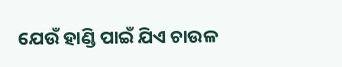ଯେଉଁ ହାଣ୍ଡି ପାଇଁ ଯିଏ ଚାଉଳ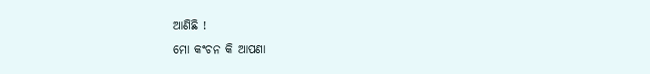ଆଣିଛି !
ମୋ କଂଚନ କି ଆପଣା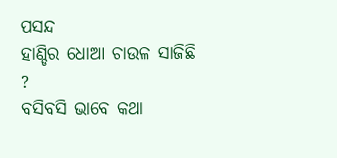ପସନ୍ଦ
ହାଣ୍ଡିର ଧୋଆ ଚାଉଳ ସାଜିଛି ?
ବସିବସି ଭାବେ କଥା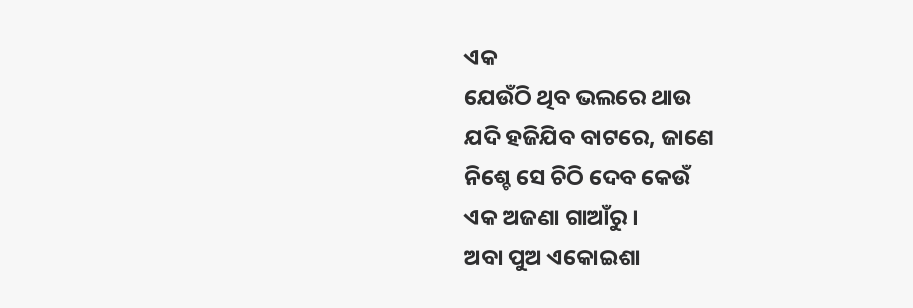ଏକ
ଯେଉଁଠି ଥିବ ଭଲରେ ଥାଉ
ଯଦି ହଜିଯିବ ବାଟରେ, ଜାଣେ
ନିଶ୍ଚେ ସେ ଚିଠି ଦେବ କେଉଁ
ଏକ ଅଜଣା ଗାଆଁରୁ ।
ଅବା ପୁଅ ଏକୋଇଶା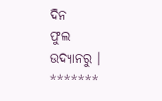ଦିନ
ଫୁଲ ଉଦ୍ୟାନରୁ ।
*******